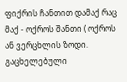ფიქრის ჩანთით დამაქ რაც მაქ - ოქროს შანთი ( ოქროს ან ვერცხლის ზოდი. გაცხელებული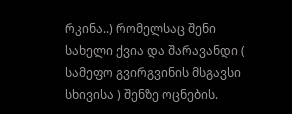რკინა..) რომელსაც შენი სახელი ქვია და შარავანდი ( სამეფო გვირგვინის მსგავსი სხივისა ) შენზე ოცნების.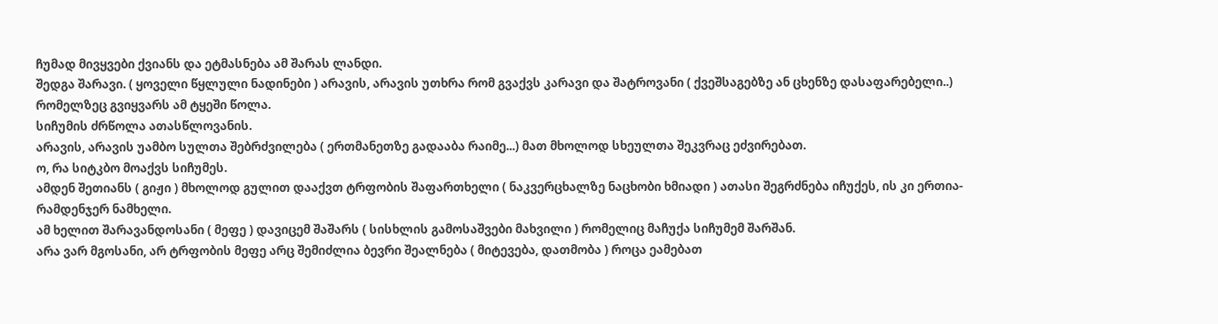ჩუმად მივყვები ქვიანს და ეტმასნება ამ შარას ლანდი.
შედგა შარავი. ( ყოველი წყლული ნადინები ) არავის, არავის უთხრა რომ გვაქვს კარავი და შატროვანი ( ქვეშსაგებზე ან ცხენზე დასაფარებელი..) რომელზეც გვიყვარს ამ ტყეში წოლა.
სიჩუმის ძრწოლა ათასწლოვანის.
არავის, არავის უამბო სულთა შებრძვილება ( ერთმანეთზე გადააბა რაიმე...) მათ მხოლოდ სხეულთა შეკვრაც ეძვირებათ.
ო, რა სიტკბო მოაქვს სიჩუმეს.
ამდენ შეთიანს ( გიჟი ) მხოლოდ გულით დააქვთ ტრფობის შაფართხელი ( ნაკვერცხალზე ნაცხობი ხმიადი ) ათასი შეგრძნება იჩუქეს, ის კი ერთია- რამდენჯერ ნამხელი.
ამ ხელით შარავანდოსანი ( მეფე ) დავიცემ შაშარს ( სისხლის გამოსაშვები მახვილი ) რომელიც მაჩუქა სიჩუმემ შარშან.
არა ვარ მგოსანი, არ ტრფობის მეფე არც შემიძლია ბევრი შეალნება ( მიტევება, დათმობა ) როცა ეამებათ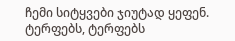ჩემი სიტყვები ჯიუტად ყეფენ.
ტერფებს, ტერფებს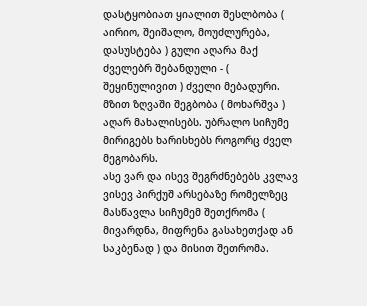დასტყობიათ ყიალით შესლბობა ( აირიო, შეიშალო, მოუძლურება, დასუსტება ) გული აღარა მაქ ძველებრ შებანდული - ( შეყინულივით ) ძველი მებადური.
მზით ზღვაში შეგბობა ( მოხარშვა ) აღარ მახალისებს. უბრალო სიჩუმე მირიგებს ხარისხებს როგორც ძველ მეგობარს.
ასე ვარ და ისევ შეგრძნებებს კვლავ ვისევ პირქუშ არსებაზე რომელზეც მასწავლა სიჩუმემ შეთქრომა ( მივარდნა, მიფრენა გასახეთქად ან საკბენად ) და მისით შეთრომა.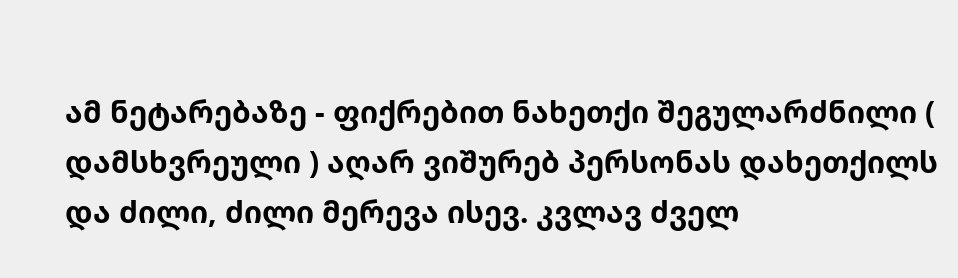ამ ნეტარებაზე - ფიქრებით ნახეთქი შეგულარძნილი ( დამსხვრეული ) აღარ ვიშურებ პერსონას დახეთქილს და ძილი, ძილი მერევა ისევ. კვლავ ძველ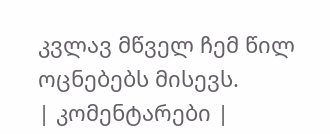კვლავ მწველ ჩემ წილ ოცნებებს მისევს.
| კომენტარები |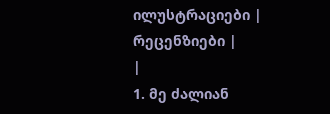ილუსტრაციები |
რეცენზიები |
|
1. მე ძალიან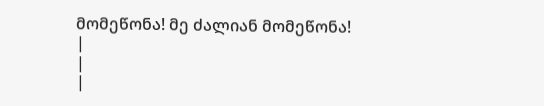მომეწონა! მე ძალიან მომეწონა!
|
|
|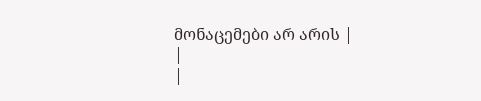მონაცემები არ არის |
|
|